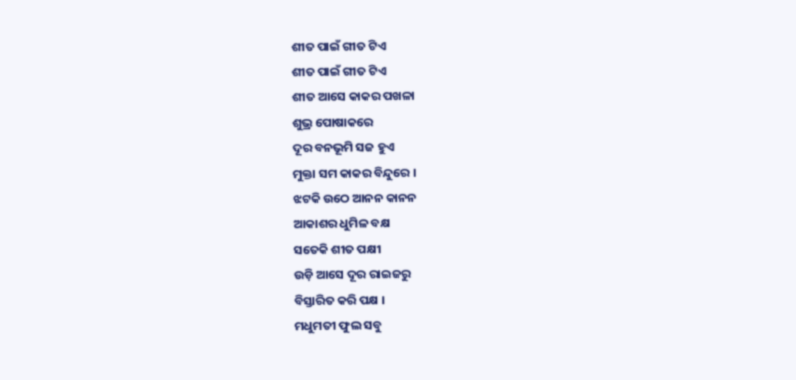ଶୀତ ପାଇଁ ଗୀତ ଟିଏ
ଶୀତ ପାଇଁ ଗୀତ ଟିଏ
ଶୀତ ଆସେ କାକର ପଖଳା
ଶୁଭ୍ର ପୋଷାକରେ
ଦୂର ବନଭୂମି ସଜ ହୁଏ
ମୁକ୍ତା ସମ କାକର ବିନ୍ଦୁରେ ।
ଝଟକି ଉଠେ ଆନନ କାନନ
ଆକାଶର ଧୁମିଳ ବକ୍ଷ
ସତେକି ଶୀତ ପକ୍ଷୀ
ଉଡ଼ି ଆସେ ଦୂର ରାଇଜରୁ
ବିସ୍ତାରିତ କରି ପକ୍ଷ ।
ମଧୁମତୀ ଫୁଲ ସବୁ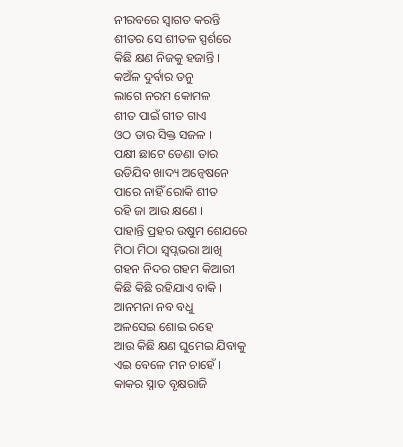ନୀରବରେ ସ୍ୱାଗତ କରନ୍ତି
ଶୀତର ସେ ଶୀତଳ ସ୍ପର୍ଶରେ
କିଛି କ୍ଷଣ ନିଜକୁ ହଜାନ୍ତି ।
କଅଁଳ ଦୁର୍ବାର ତନୁ
ଲାଗେ ନରମ କୋମଳ
ଶୀତ ପାଇଁ ଗୀତ ଗାଏ
ଓଠ ତାର ସିକ୍ତ ସଜଳ ।
ପକ୍ଷୀ ଛାଟେ ଡେଣା ତାର
ଉଡିଯିବ ଖାଦ୍ୟ ଅନ୍ୱେଷନେ
ପାରେ ନାହିଁ ରୋକି ଶୀତ
ରହି ଜା ଆଉ କ୍ଷଣେ ।
ପାହାନ୍ତି ପ୍ରହର ଉଷୁମ ଶେଯରେ
ମିଠା ମିଠା ସ୍ବପ୍ନଭରା ଆଖି
ଗହନ ନିଦର ଗହମ କିଆରୀ
କିଛି କିଛି ରହିଯାଏ ବାକି ।
ଆନମନା ନବ ବଧୁ
ଅଳସେଇ ଶୋଇ ରହେ
ଆଉ କିଛି କ୍ଷଣ ଘୁମେଇ ଯିବାକୁ
ଏଇ ବେଳେ ମନ ଚାହେଁ ।
କାକର ସ୍ନାତ ବୃକ୍ଷରାଜି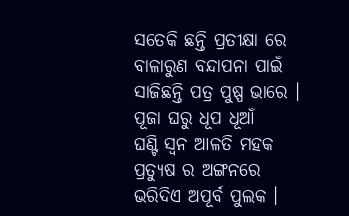ସତେକି ଛନ୍ତି ପ୍ରତୀକ୍ଷା ରେ
ବାଳାରୁଣ ବନ୍ଦାପନା ପାଇଁ
ସାଜିଛନ୍ତି ପତ୍ର ପୁଷ୍ପ ଭାରେ ।
ପୂଜା ଘରୁ ଧୂପ ଧୂଆଁ
ଘଣ୍ଟି ସ୍ଵନ ଆଳତି ମହକ
ପ୍ରତ୍ୟୁଷ ର ଅଙ୍ଗନରେ
ଭରିଦିଏ ଅପୂର୍ବ ପୁଲକ ।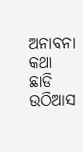ଅନାବନା କଥା ଛାଡି
ଉଠିଆସ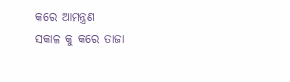କରେ ଆମନ୍ତ୍ରଣ
ସକାଳ କୁ କରେ ତାଜା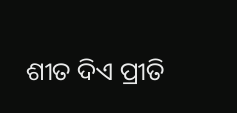ଶୀତ ଦିଏ ପ୍ରୀତି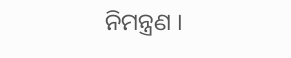ନିମନ୍ତ୍ରଣ ।